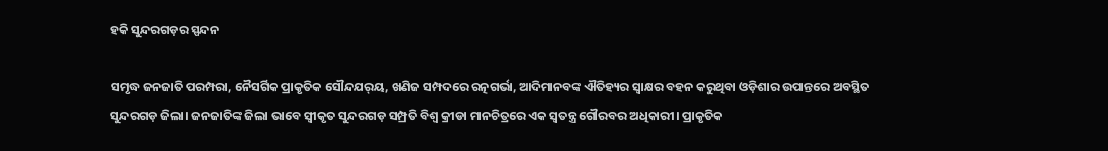ହକି ସୁନ୍ଦରଗଡ଼ର ସ୍ପନ୍ଦନ

ସମୃଦ୍ଧ ଜନଜାତି ପରମ୍ପରା, ନୈସର୍ଗିକ ପ୍ରାକୃତିକ ସୌନ୍ଦଯର୍‌ୟ, ଖଣିଜ ସମ୍ପଦରେ ରତ୍ନଗର୍ଭା, ଆଦିମାନବଙ୍କ ଐତିହ୍ୟର ସ୍ବାକ୍ଷର ବହନ କରୁଥିବା ଓଡ଼ିଶାର ଉପାନ୍ତରେ ଅବସ୍ଥିତ ସୁନ୍ଦରଗଡ଼ ଜିଲା। ଜନଜାତିଙ୍କ ଜିଲା ଭାବେ ସ୍ବୀକୃତ ସୁନ୍ଦରଗଡ଼ ସମ୍ପ୍ରତି ବିଶ୍ୱ କ୍ରୀଡା ମାନଚିତ୍ରରେ ଏକ ସ୍ବତନ୍ତ୍ର ଗୌରବର ଅଧିକାରୀ। ପ୍ରାକୃତିକ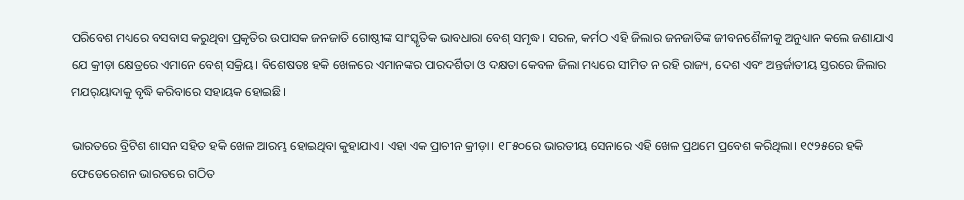ପରିବେଶ ମଧ୍ୟରେ ବସବାସ କରୁଥିବା ପ୍ରକୃତିର ଉପାସକ ଜନଜାତି ଗୋଷ୍ଠୀଙ୍କ ସାଂସ୍କୃତିକ ଭାବଧାରା ବେଶ୍‌ ସମୃଦ୍ଧ। ସରଳ, କର୍ମଠ ଏହି ଜିଲାର ଜନଜାତିଙ୍କ ଜୀବନଶୈଳୀକୁ ଅନୁଧ୍ୟାନ କଲେ ଜଣାଯାଏ ଯେ କ୍ରୀଡ଼ା କ୍ଷେତ୍ରରେ ଏମାନେ ବେଶ୍‌ ସକ୍ରିୟ। ବିଶେଷତଃ ହକି ଖେଳରେ ଏମାନଙ୍କର ପାରଦର୍ଶିତା ଓ ଦକ୍ଷତା କେବଳ ଜିଲା ମଧ୍ୟରେ ସୀମିତ ନ ରହି ରାଜ୍ୟ, ଦେଶ ଏବଂ ଅନ୍ତର୍ଜାତୀୟ ସ୍ତରରେ ଜିଲାର ମଯର୍‌ୟାଦାକୁ ବୃଦ୍ଧି କରିବାରେ ସହାୟକ ହୋଇଛି।

ଭାରତରେ ବ୍ରିଟିଶ ଶାସନ ସହିତ ହକି ଖେଳ ଆରମ୍ଭ ହୋଇଥିବା କୁହାଯାଏ। ଏହା ଏକ ପ୍ରାଚୀନ କ୍ରୀଡ଼ା। ୧୮୫୦ରେ ଭାରତୀୟ ସେନାରେ ଏହି ଖେଳ ପ୍ରଥମେ ପ୍ରବେଶ କରିଥିଲା। ୧୯୨୫ରେ ହକି ଫେଡେରେଶନ ଭାରତରେ ଗଠିତ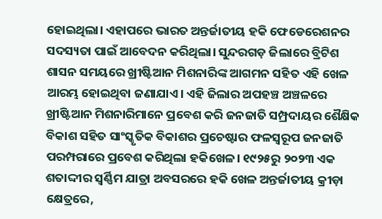ହୋଇଥିଲା। ଏହାପରେ ଭାରତ ଅନ୍ତର୍ଜାତୀୟ ହକି ଫେଡେରେଶନର ସଦସ୍ୟତା ପାଇଁ ଆବେଦନ କରିଥିଲା। ସୁନ୍ଦରଗଡ଼ ଜିଲାରେ ବ୍ରିଟିଶ ଶାସନ ସମୟରେ ଖ୍ରୀଷ୍ଟିଆନ ମିଶନାରିଙ୍କ ଆଗମନ ସହିତ ଏହି ଖେଳ ଆରମ୍ଭ ହୋଇଥିବା ଜଣାଯାଏ। ଏହି ଜିଲାର ଅପହଞ୍ଚ ଅଞ୍ଚଳରେ ଖ୍ରୀଷ୍ଟିଆନ ମିଶନାରିମାନେ ପ୍ରବେଶ କରି ଜନଜାତି ସମ୍ପ୍ରଦାୟର ଶୈକ୍ଷିକ ବିକାଶ ସହିତ ସାଂସ୍କୃତିକ ବିକାଶର ପ୍ରଚେଷ୍ଟାର ଫଳସ୍ବରୂପ ଜନଜାତି ପରମ୍ପରାରେ ପ୍ରବେଶ କରିଥିଲା ହକିଖେଳ। ୧୯୨୫ରୁ ୨୦୨୩ ଏକ ଶତାଦ୍ଦୀର ସ୍ବର୍ଣ୍ଣିମ ଯାତ୍ରା ଅବସରରେ ହକି ଖେଳ ଅନ୍ତର୍ଜାତୀୟ କ୍ରୀଡ଼ା କ୍ଷେତ୍ରରେ,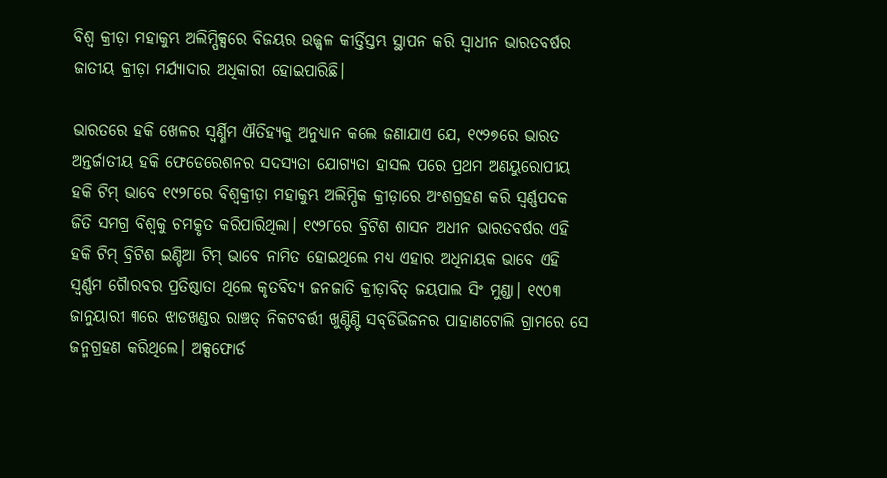ବିଶ୍ୱ କ୍ରୀଡ଼ା ମହାକୁମ୍ଭ ଅଲିମ୍ପିକ୍ସରେ ବିଜୟର ଉଜ୍ଜ୍ୱଳ କୀର୍ତ୍ତିସ୍ତମ୍ଭ ସ୍ଥାପନ କରି ସ୍ବାଧୀନ ଭାରତବର୍ଷର ଜାତୀୟ କ୍ରୀଡ଼ା ମର୍ଯ୍ୟାଦାର ଅଧିକାରୀ ହୋଇପାରିଛି।

ଭାରତରେ ହକି ଖେଳର ସ୍ବର୍ଣ୍ଣିମ ଐତିହ୍ୟକୁ ଅନୁଧ୍ୟାନ କଲେ ଜଣାଯାଏ ଯେ, ୧୯୨୭ରେ ଭାରତ ଅନ୍ତର୍ଜାତୀୟ ହକି ଫେଡେରେଶନର ସଦସ୍ୟତା ଯୋଗ୍ୟତା ହାସଲ ପରେ ପ୍ରଥମ ଅଣୟୁରୋପୀୟ ହକି ଟିମ୍‌ ଭାବେ ୧୯୨୮ରେ ବିଶ୍ୱକ୍ରୀଡ଼ା ମହାକୁମ୍ଭ ଅଲିମ୍ପିକ କ୍ରୀଡ଼ାରେ ଅଂଶଗ୍ରହଣ କରି ସ୍ବର୍ଣ୍ଣପଦକ ଜିତି ସମଗ୍ର ବିଶ୍ୱକୁ ଚମତ୍କୃତ କରିପାରିଥିଲା। ୧୯୨୮ରେ ବ୍ରିଟିଶ ଶାସନ ଅଧୀନ ଭାରତବର୍ଷର ଏହି ହକି ଟିମ୍‌ ବ୍ରିଟିଶ ଇଣ୍ଡିଆ ଟିମ୍‌ ଭାବେ ନାମିତ ହୋଇଥିଲେ ମଧ୍ୟ ଏହାର ଅଧିନାୟକ ଭାବେ ଏହି ସ୍ବର୍ଣ୍ଣମ ଗୈାରବର ପ୍ରତିଷ୍ଠାତା ଥିଲେ କୃତବିଦ୍ୟ ଜନଜାତି କ୍ରୀଡ଼ାବିତ୍‌ ଜୟପାଲ ସିଂ ମୁଣ୍ଡା। ୧୯୦୩ ଜାନୁୟାରୀ ୩ରେ ଝାଡଖଣ୍ଡର ରାଞ୍ଚତ୍ ନିକଟବର୍ତ୍ତୀ ଖୁଣ୍ଟିଣ୍ଟି ସବ୍‌ଡିଭିଜନର ପାହାଣଟୋଲି ଗ୍ରାମରେ ସେ ଜନ୍ମଗ୍ରହଣ କରିଥିଲେ। ଅକ୍ସଫୋର୍ଡ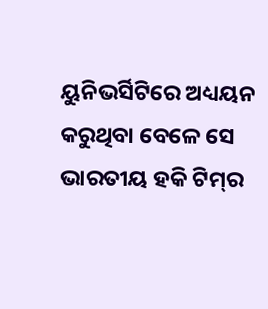ୟୁନିଭର୍ସିଟିରେ ଅଧ୍ୟୟନ କରୁଥିବା ବେଳେ ସେ ଭାରତୀୟ ହକି ଟିମ୍‌ର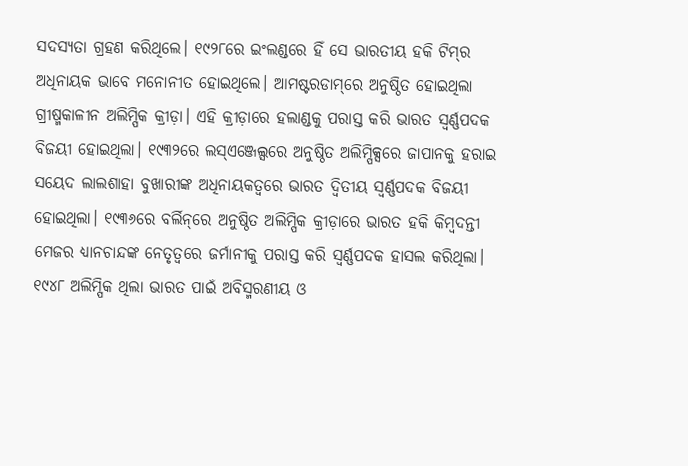ସଦସ୍ୟତା ଗ୍ରହଣ କରିଥିଲେ। ୧୯୨୮ରେ ଇଂଲଣ୍ଡରେ ହିଁ ସେ ଭାରତୀୟ ହକି ଟିମ୍‌ର ଅଧିନାୟକ ଭାବେ ମନୋନୀତ ହୋଇଥିଲେ। ଆମଷ୍ଟରଡାମ୍‌ରେ ଅନୁଷ୍ଠିତ ହୋଇଥିଲା ଗ୍ରୀଷ୍ମକାଳୀନ ଅଲିମ୍ପିକ କ୍ରୀଡ଼ା। ଏହି କ୍ରୀଡ଼ାରେ ହଲାଣ୍ଡକୁ ପରାସ୍ତ କରି ଭାରତ ସ୍ବର୍ଣ୍ଣପଦକ ବିଜୟୀ ହୋଇଥିଲା। ୧୯୩୨ରେ ଲସ୍‌ଏଞ୍ଜେଲ୍ସରେ ଅନୁଷ୍ଠିତ ଅଲିମ୍ପିକ୍ସରେ ଜାପାନକୁ ହରାଇ ସୟେଦ ଲାଲଶାହା ବୁଖାରୀଙ୍କ ଅଧିନାୟକତ୍ୱରେ ଭାରତ ଦ୍ୱିତୀୟ ସ୍ବର୍ଣ୍ଣପଦକ ବିଜୟୀ ହୋଇଥିଲା। ୧୯୩୬ରେ ବର୍ଲିନ୍‌ରେ ଅନୁଷ୍ଠିତ ଅଲିମ୍ପିକ କ୍ରୀଡ଼ାରେ ଭାରତ ହକି କିମ୍ବଦନ୍ତୀ ମେଜର ଧ୍ୟାନଚାନ୍ଦଙ୍କ ନେତୃତ୍ୱରେ ଜର୍ମାନୀକୁ ପରାସ୍ତ କରି ସ୍ବର୍ଣ୍ଣପଦକ ହାସଲ କରିଥିଲା। ୧୯୪୮ ଅଲିମ୍ପିକ ଥିଲା ଭାରତ ପାଇଁ ଅବିସ୍ମରଣୀୟ ଓ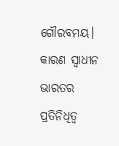ଗୌରବମୟ। କାରଣ ସ୍ବାଧୀନ ଭାରତର ପ୍ରତିନିଧିତ୍ୱ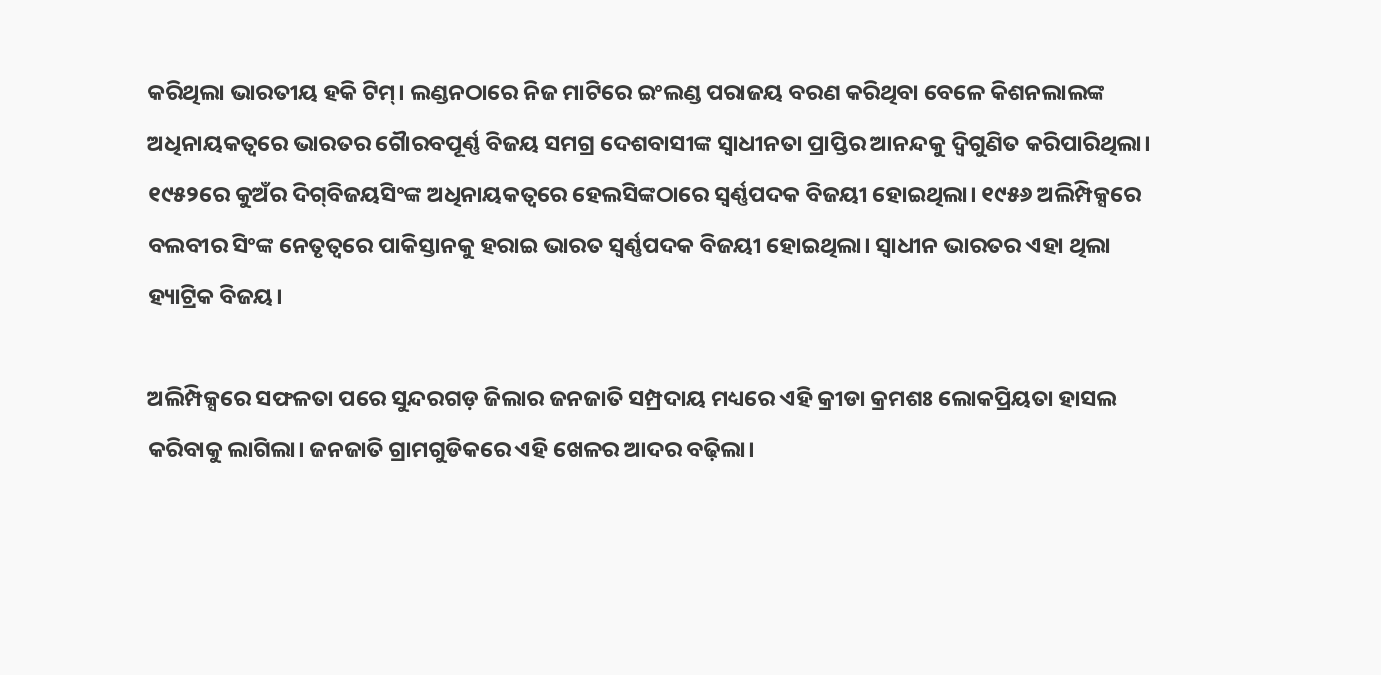କରିଥିଲା ଭାରତୀୟ ହକି ଟିମ୍‌। ଲଣ୍ଡନଠାରେ ନିଜ ମାଟିରେ ଇଂଲଣ୍ଡ ପରାଜୟ ବରଣ କରିଥିବା ବେଳେ କିଶନଲାଲଙ୍କ ଅଧିନାୟକତ୍ୱରେ ଭାରତର ଗୈାରବପୂର୍ଣ୍ଣ ବିଜୟ ସମଗ୍ର ଦେଶବାସୀଙ୍କ ସ୍ବାଧୀନତା ପ୍ରାପ୍ତିର ଆନନ୍ଦକୁ ଦ୍ୱିଗୁଣିତ କରିପାରିଥିଲା। ୧୯୫୨ରେ କୁଅଁର ଦିଗ୍‌ବିଜୟସିଂଙ୍କ ଅଧିନାୟକତ୍ୱରେ ହେଲସିଙ୍କଠାରେ ସ୍ବର୍ଣ୍ଣପଦକ ବିଜୟୀ ହୋଇଥିଲା। ୧୯୫୬ ଅଲିମ୍ପିକ୍ସରେ ବଲବୀର ସିଂଙ୍କ ନେତୃତ୍ୱରେ ପାକିସ୍ତାନକୁ ହରାଇ ଭାରତ ସ୍ବର୍ଣ୍ଣପଦକ ବିଜୟୀ ହୋଇଥିଲା। ସ୍ବାଧୀନ ଭାରତର ଏହା ଥିଲା ହ୍ୟାଟ୍ରିକ ବିଜୟ।

ଅଲିମ୍ପିକ୍ସରେ ସଫଳତା ପରେ ସୁନ୍ଦରଗଡ଼ ଜିଲାର ଜନଜାତି ସମ୍ପ୍ରଦାୟ ମଧ୍ୟରେ ଏହି କ୍ରୀଡା କ୍ରମଶଃ ଲୋକପ୍ରିୟତା ହାସଲ କରିବାକୁ ଲାଗିଲା। ଜନଜାତି ଗ୍ରାମଗୁଡିକରେ ଏହି ଖେଳର ଆଦର ବଢ଼ିଲା।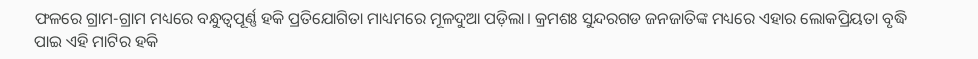ଫଳରେ ଗ୍ରାମ-ଗ୍ରାମ ମଧ୍ୟରେ ବନ୍ଧୁତ୍ୱପୂର୍ଣ୍ଣ ହକି ପ୍ରତିଯୋଗିତା ମାଧ୍ୟମରେ ମୂଳଦୁଆ ପଡ଼ିଲା। କ୍ରମଶଃ ସୁନ୍ଦରଗଡ ଜନଜାତିଙ୍କ ମଧ୍ୟରେ ଏହାର ଲୋକପ୍ରିୟତା ବୃଦ୍ଧି ପାଇ ଏହି ମାଟିର ହକି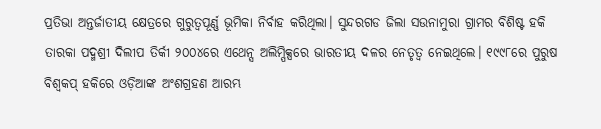ପ୍ରତିଭା ଅନ୍ତର୍ଜାତୀୟ କ୍ଷେତ୍ରରେ ଗୁରୁତ୍ୱପୂର୍ଣ୍ଣ ଭୂମିକା ନିର୍ବାହ କରିଥିଲା। ସୁନ୍ଦରଗଡ ଜିଲା ସଉନାମୁରା ଗ୍ରାମର ବିଶିଷ୍ଟ ହକି ତାରକା ପଦ୍ମଶ୍ରୀ ଦିଲୀପ ତିର୍କୀ ୨୦୦୪ରେ ଏଥେନ୍ସ ଅଲିମ୍ପିକ୍ସରେ ଭାରତୀୟ ଦଳର ନେତୃତ୍ୱ ନେଇଥିଲେ। ୧୯୯୮ରେ ପୁରୁଷ ବିଶ୍ୱକପ୍‌ ହକିରେ ଓଡ଼ିଆଙ୍କ ଅଂଶଗ୍ରହଣ ଆରମ୍ଭ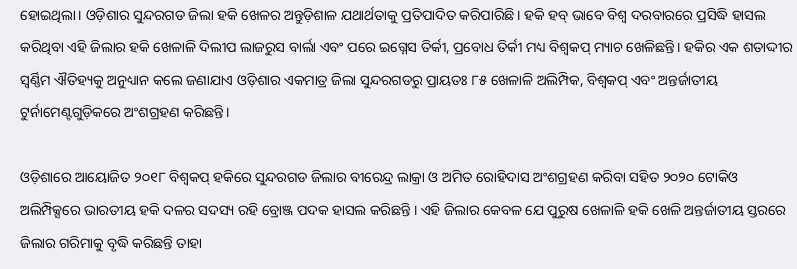ହୋଇଥିଲା। ଓଡ଼ିଶାର ସୁନ୍ଦରଗଡ ଜିଲା ହକି ଖେଳର ଅନ୍ତୁଡ଼ିଶାଳ ଯଥାର୍ଥତାକୁ ପ୍ରତିପାଦିତ କରିପାରିଛି। ହକି ହବ୍‌ ଭାବେ ବିଶ୍ୱ ଦରବାରରେ ପ୍ରସିଦ୍ଧି ହାସଲ କରିଥିବା ଏହି ଜିଲାର ହକି ଖେଳାଳି ଦିଲୀପ ଲାଜରୁସ ବାର୍ଲା ଏବଂ ପରେ ଇଗ୍ନେସ ତିର୍କୀ, ପ୍ରବୋଧ ତିର୍କୀ ମଧ୍ୟ ବିଶ୍ୱକପ୍‌ ମ୍ୟାଚ ଖେଳିଛନ୍ତି। ହକିର ଏକ ଶତାଦ୍ଦୀର ସ୍ବର୍ଣ୍ଣିମ ଐତିହ୍ୟକୁ ଅନୁଧ୍ୟାନ କଲେ ଜଣାଯାଏ ଓଡ଼ିଶାର ଏକମାତ୍ର ଜିଲା ସୁନ୍ଦରଗଡରୁ ପ୍ରାୟତଃ ୮୫ ଖେଳାଳି ଅଲିମ୍ପିକ, ବିଶ୍ୱକପ୍‌ ଏବଂ ଅନ୍ତର୍ଜାତୀୟ ଟୁର୍ନାମେଣ୍ଟଗୁଡ଼ିକରେ ଅଂଶଗ୍ରହଣ କରିଛନ୍ତି।

ଓଡ଼ିଶାରେ ଆୟୋଜିତ ୨୦୧୮ ବିଶ୍ୱକପ୍‌ ହକିରେ ସୁନ୍ଦରଗଡ ଜିଲାର ବୀରେନ୍ଦ୍ର ଲାକ୍ରା ଓ ଅମିତ ରୋହିଦାସ ଅଂଶଗ୍ରହଣ କରିବା ସହିତ ୨୦୨୦ ଟୋକିଓ ଅଲିମ୍ପିକ୍ସରେ ଭାରତୀୟ ହକି ଦଳର ସଦସ୍ୟ ରହି ବ୍ରୋଞ୍ଜ ପଦକ ହାସଲ କରିଛନ୍ତି । ଏହି ଜିଲାର କେବଳ ଯେ ପୁରୁଷ ଖେଳାଳି ହକି ଖେଳି ଅନ୍ତର୍ଜାତୀୟ ସ୍ତରରେ ଜିଲାର ଗରିମାକୁ ବୃଦ୍ଧି କରିଛନ୍ତି ତାହା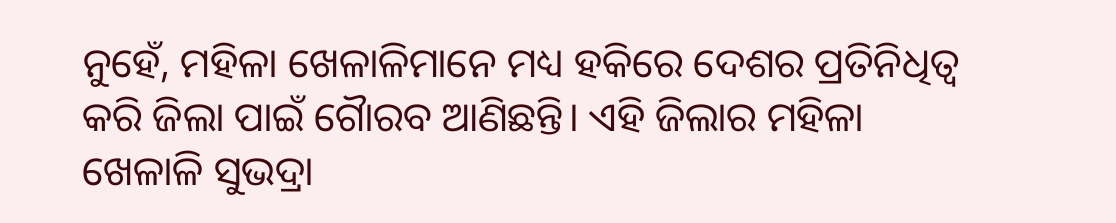ନୁହେଁ, ମହିଳା ଖେଳାଳିମାନେ ମଧ୍ୟ ହକିରେ ଦେଶର ପ୍ରତିନିଧିତ୍ୱ କରି ଜିଲା ପାଇଁ ଗୈାରବ ଆଣିଛନ୍ତି। ଏହି ଜିଲାର ମହିଳା ଖେଳାଳି ସୁଭଦ୍ରା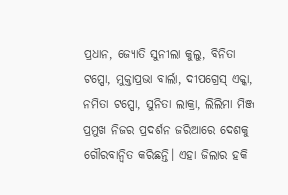ପ୍ରଧାନ, ଜ୍ୟୋତି ସୁନୀଲା କୁଲୁ, ବିନିତା ଟପ୍ପୋ, ମୁକ୍ତାପ୍ରଭା ବାର୍ଲା, ଦୀପଗ୍ରେସ୍‌ ଏକ୍କା, ନମିତା ଟପ୍ପୋ, ସୁନିତା ଲାକ୍ରା, ଲିଲିମା ମିଞ୍ଜ ପ୍ରମୁଖ ନିଜର ପ୍ରଦର୍ଶନ ଜରିଆରେ ଦେଶକୁ ଗୌରବାନ୍ବିତ କରିଛନ୍ତି। ଏହା ଜିଲାର ହକି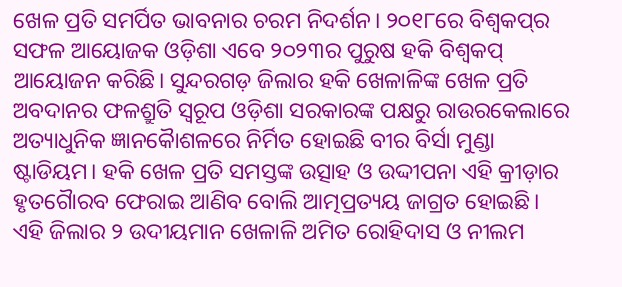ଖେଳ ପ୍ରତି ସମର୍ପିତ ଭାବନାର ଚରମ ନିଦର୍ଶନ। ୨୦୧୮ରେ ବିଶ୍ୱକପ୍‌ର ସଫଳ ଆୟୋଜକ ଓଡ଼ିଶା ଏବେ ୨୦୨୩ର ପୁରୁଷ ହକି ବିଶ୍ୱକପ୍‌ ଆୟୋଜନ କରିଛି। ସୁନ୍ଦରଗଡ଼ ଜିଲାର ହକି ଖେଳାଳିଙ୍କ ଖେଳ ପ୍ରତି ଅବଦାନର ଫଳଶ୍ରୁତି ସ୍ବରୂପ ଓଡ଼ିଶା ସରକାରଙ୍କ ପକ୍ଷରୁ ରାଉରକେଲାରେ ଅତ୍ୟାଧୁନିକ ଜ୍ଞାନକୈାଶଳରେ ନିର୍ମିତ ହୋଇଛି ବୀର ବିର୍ସା ମୁଣ୍ଡା ଷ୍ଟାଡିୟମ। ହକି ଖେଳ ପ୍ରତି ସମସ୍ତଙ୍କ ଉତ୍ସାହ ଓ ଉଦ୍ଦୀପନା ଏହି କ୍ରୀଡ଼ାର ହୃତଗୈାରବ ଫେରାଇ ଆଣିବ ବୋଲି ଆତ୍ମପ୍ରତ୍ୟୟ ଜାଗ୍ରତ ହୋଇଛି। ଏହି ଜିଲାର ୨ ଉଦୀୟମାନ ଖେଳାଳି ଅମିତ ରୋହିଦାସ ଓ ନୀଲମ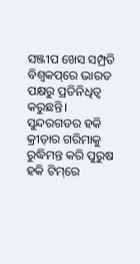ସଞ୍ଜୀପ ଖେସ ସମ୍ପ୍ରତି ବିଶ୍ୱକପ୍‌ରେ ଭାରତ ପକ୍ଷରୁ ପ୍ରତିନିଧିତ୍ୱ କରୁଛନ୍ତି। ସୁନ୍ଦରଗଡର ହକି କ୍ରୀଡ଼ାର ଗରିମାକୁ ରୁଦ୍ଧିମନ୍ତ କରି ପୁରୁଷ ହକି ଟିମ୍‌ରେ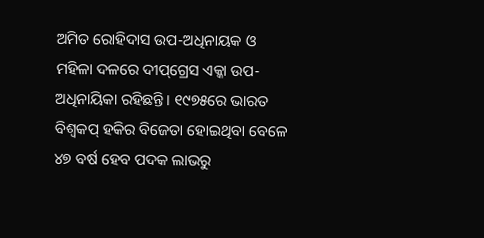ଅମିତ ରୋହିଦାସ ଉପ-ଅଧିନାୟକ ଓ ମହିଳା ଦଳରେ ଦୀପ୍‌ଗ୍ରେସ ଏକ୍କା ଉପ-ଅଧିନାୟିକା ରହିଛନ୍ତି। ୧୯୭୫ରେ ଭାରତ ବିଶ୍ୱକପ୍‌ ହକିର ବିଜେତା ହୋଇଥିବା ବେଳେ ୪୭ ବର୍ଷ ହେବ ପଦକ ଲାଭରୁ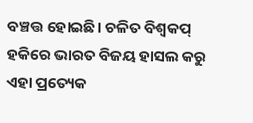ବଞ୍ଚତ୍ତ ହୋଇଛି। ଚଳିତ ବିଶ୍ୱକପ୍‌ ହକିରେ ଭାରତ ବିଜୟ ହାସଲ କରୁ ଏହା ପ୍ରତ୍ୟେକ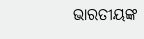ଭାରତୀୟଙ୍କ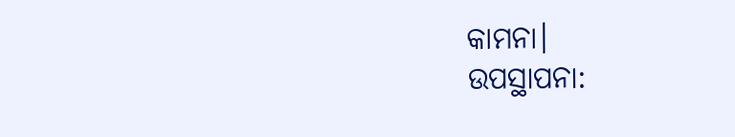କାମନା।
ଉପସ୍ଥାପନା: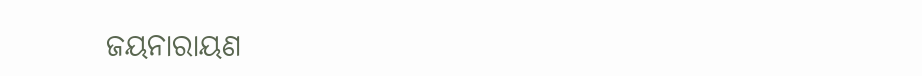ଜୟନାରାୟଣ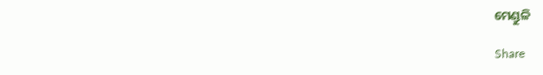ମେଣ୍ଡୁଳି

Share